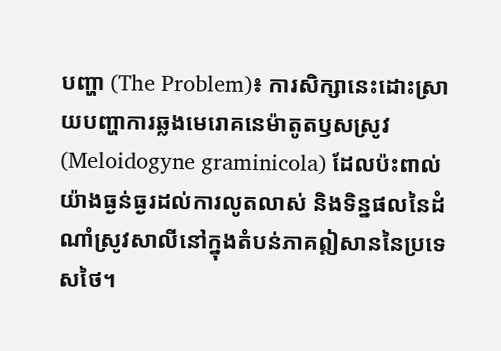បញ្ហា (The Problem)៖ ការសិក្សានេះដោះស្រាយបញ្ហាការឆ្លងមេរោគនេម៉ាតូតឫសស្រូវ (Meloidogyne graminicola) ដែលប៉ះពាល់យ៉ាងធ្ងន់ធ្ងរដល់ការលូតលាស់ និងទិន្នផលនៃដំណាំស្រូវសាលីនៅក្នុងតំបន់ភាគឦសាននៃប្រទេសថៃ។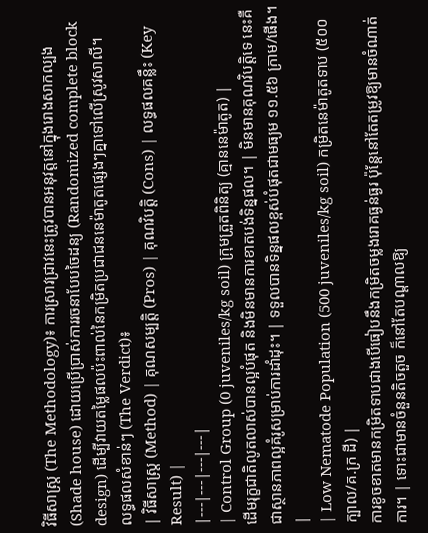វិធីសាស្ត្រ (The Methodology)៖ ការស្រាវជ្រាវនេះត្រូវបានអនុវត្តនៅក្នុងរោងសាកល្បង (Shade house) ដោយប្រើប្រាស់ការរចនាបែបចៃដន្យ (Randomized complete block design) ដើម្បីវាយតម្លៃផលប៉ះពាល់នៃកម្រិតប្រជាជននេម៉ាតូតផ្សេងៗគ្នាទៅលើស្រូវសាលី។
លទ្ធផលសំខាន់ៗ (The Verdict)៖
| វិធីសាស្ត្រ (Method) | គុណសម្បត្តិ (Pros) | គុណវិបត្តិ (Cons) | លទ្ធផលគន្លឹះ (Key Result) |
|---|---|---|---|
| Control Group (0 juveniles/kg soil) ក្រុមត្រួតពិនិត្យ (គ្មាននេម៉ាតូត) |
ដើមរុក្ខជាតិលូតលាស់បានល្អបំផុត និងមិនមានការខាតបង់ទិន្នផល។ | មិនមានគុណវិបត្តិទេ នេះគឺជាស្ថានភាពល្អគំរូសម្រាប់ការដាំដុះ។ | ទទួលបានទិន្នផលខ្ពស់បំផុតជាមធ្យម ១១.៥៦ ក្រាម/ផើង។ |
| Low Nematode Population (500 juveniles/kg soil) កម្រិតនេម៉ាតូតទាប (៥០០ ក្បាល/គ.ក្រ ដី) |
ការខូចខាតមានកម្រិតទាបជាងបើធៀបនឹងកម្រិតចម្លងរោគធ្ងន់ធ្ងរ ប៉ុន្តែនៅតែតម្រូវឱ្យមានចំណាត់ការ។ | ទោះជាមានចំនួនតិចតួច ក៏នៅតែបណ្តាលឱ្យ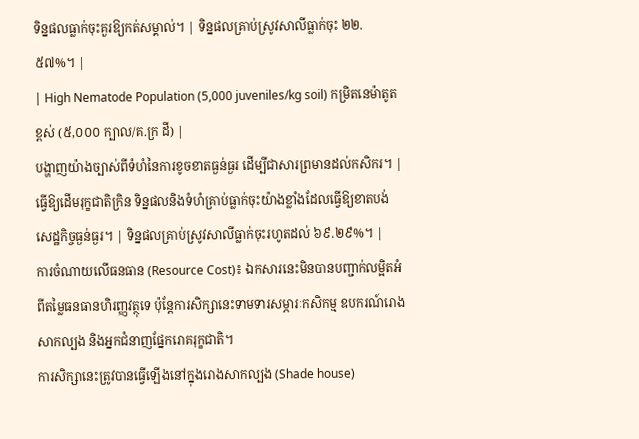ទិន្នផលធ្លាក់ចុះគួរឱ្យកត់សម្គាល់។ | ទិន្នផលគ្រាប់ស្រូវសាលីធ្លាក់ចុះ ២២.៥៧%។ |
| High Nematode Population (5,000 juveniles/kg soil) កម្រិតនេម៉ាតូតខ្ពស់ (៥,០០០ ក្បាល/គ.ក្រ ដី) |
បង្ហាញយ៉ាងច្បាស់ពីទំហំនៃការខូចខាតធ្ងន់ធ្ងរ ដើម្បីជាសារព្រមានដល់កសិករ។ | ធ្វើឱ្យដើមរុក្ខជាតិក្រិន ទិន្នផលនិងទំហំគ្រាប់ធ្លាក់ចុះយ៉ាងខ្លាំងដែលធ្វើឱ្យខាតបង់សេដ្ឋកិច្ចធ្ងន់ធ្ងរ។ | ទិន្នផលគ្រាប់ស្រូវសាលីធ្លាក់ចុះរហូតដល់ ៦៩.២៩%។ |
ការចំណាយលើធនធាន (Resource Cost)៖ ឯកសារនេះមិនបានបញ្ជាក់លម្អិតអំពីតម្លៃធនធានហិរញ្ញវត្ថុទេ ប៉ុន្តែការសិក្សានេះទាមទារសម្ភារៈកសិកម្ម ឧបករណ៍រោងសាកល្បង និងអ្នកជំនាញផ្នែករោគរុក្ខជាតិ។
ការសិក្សានេះត្រូវបានធ្វើឡើងនៅក្នុងរោងសាកល្បង (Shade house)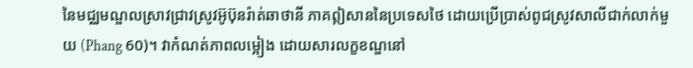នៃមជ្ឈមណ្ឌលស្រាវជ្រាវស្រូវអ៊ូប៊ុនរ៉ាត់ឆាថានី ភាគឦសាននៃប្រទេសថៃ ដោយប្រើប្រាស់ពូជស្រូវសាលីជាក់លាក់មួយ (Phang 60)។ វាកំណត់ភាពលម្អៀង ដោយសារលក្ខខណ្ឌនៅ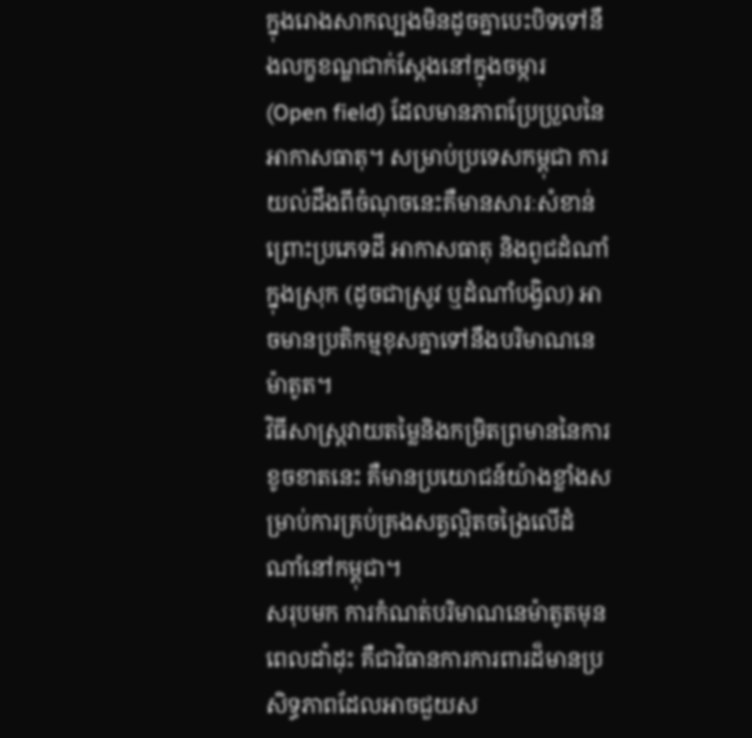ក្នុងរោងសាកល្បងមិនដូចគ្នាបេះបិទទៅនឹងលក្ខខណ្ឌជាក់ស្តែងនៅក្នុងចម្ការ (Open field) ដែលមានភាពប្រែប្រួលនៃអាកាសធាតុ។ សម្រាប់ប្រទេសកម្ពុជា ការយល់ដឹងពីចំណុចនេះគឺមានសារៈសំខាន់ ព្រោះប្រភេទដី អាកាសធាតុ និងពូជដំណាំក្នុងស្រុក (ដូចជាស្រូវ ឬដំណាំបង្វិល) អាចមានប្រតិកម្មខុសគ្នាទៅនឹងបរិមាណនេម៉ាតូត។
វិធីសាស្ត្រវាយតម្លៃនិងកម្រិតព្រមាននៃការខូចខាតនេះ គឺមានប្រយោជន៍យ៉ាងខ្លាំងសម្រាប់ការគ្រប់គ្រងសត្វល្អិតចង្រៃលើដំណាំនៅកម្ពុជា។
សរុបមក ការកំណត់បរិមាណនេម៉ាតូតមុនពេលដាំដុះ គឺជាវិធានការការពារដ៏មានប្រសិទ្ធភាពដែលអាចជួយស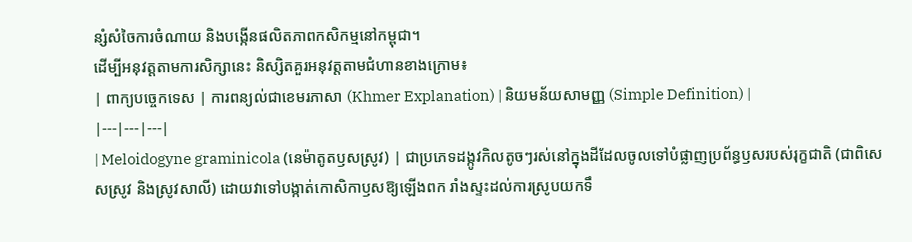ន្សំសំចៃការចំណាយ និងបង្កើនផលិតភាពកសិកម្មនៅកម្ពុជា។
ដើម្បីអនុវត្តតាមការសិក្សានេះ និស្សិតគួរអនុវត្តតាមជំហានខាងក្រោម៖
| ពាក្យបច្ចេកទេស | ការពន្យល់ជាខេមរភាសា (Khmer Explanation) | និយមន័យសាមញ្ញ (Simple Definition) |
|---|---|---|
| Meloidogyne graminicola (នេម៉ាតូតឫសស្រូវ) | ជាប្រភេទដង្កូវកិលតូចៗរស់នៅក្នុងដីដែលចូលទៅបំផ្លាញប្រព័ន្ធឫសរបស់រុក្ខជាតិ (ជាពិសេសស្រូវ និងស្រូវសាលី) ដោយវាទៅបង្កាត់កោសិកាឫសឱ្យឡើងពក រាំងស្ទះដល់ការស្រូបយកទឹ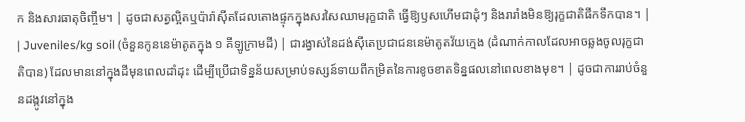ក និងសារធាតុចិញ្ចឹម។ | ដូចជាសត្វល្អិតឬប៉ារ៉ាស៊ីតដែលតោងផ្ទុកក្នុងសរសៃឈាមរុក្ខជាតិ ធ្វើឱ្យឫសហើមជាដុំៗ និងរារាំងមិនឱ្យរុក្ខជាតិផឹកទឹកបាន។ |
| Juveniles/kg soil (ចំនួនកូននេម៉ាតូតក្នុង ១ គីឡូក្រាមដី) | ជារង្វាស់នៃដង់ស៊ីតេប្រជាជននេម៉ាតូតវ័យក្មេង (ដំណាក់កាលដែលអាចឆ្លងចូលរុក្ខជាតិបាន) ដែលមាននៅក្នុងដីមុនពេលដាំដុះ ដើម្បីប្រើជាទិន្នន័យសម្រាប់ទស្សន៍ទាយពីកម្រិតនៃការខូចខាតទិន្នផលនៅពេលខាងមុខ។ | ដូចជាការរាប់ចំនួនដង្កូវនៅក្នុង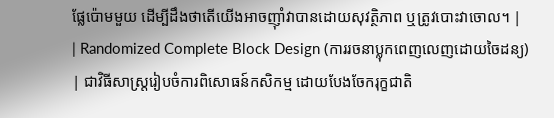ផ្លែប៉ោមមួយ ដើម្បីដឹងថាតើយើងអាចញ៉ាំវាបានដោយសុវត្ថិភាព ឬត្រូវបោះវាចោល។ |
| Randomized Complete Block Design (ការរចនាប្លុកពេញលេញដោយចៃដន្យ) | ជាវិធីសាស្ត្ររៀបចំការពិសោធន៍កសិកម្ម ដោយបែងចែករុក្ខជាតិ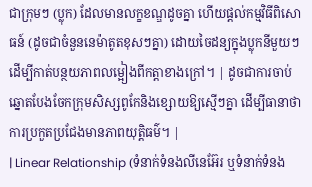ជាក្រុមៗ (ប្លុក) ដែលមានលក្ខខណ្ឌដូចគ្នា ហើយផ្តល់កម្មវិធីពិសោធន៍ (ដូចជាចំនួននេម៉ាតូតខុសៗគ្នា) ដោយចៃដន្យក្នុងប្លុកនីមួយៗ ដើម្បីកាត់បន្ថយភាពលម្អៀងពីកត្តាខាងក្រៅ។ | ដូចជាការចាប់ឆ្នោតបែងចែកក្រុមសិស្សពូកែនិងខ្សោយឱ្យស្មើៗគ្នា ដើម្បីធានាថាការប្រកួតប្រជែងមានភាពយុត្តិធម៌។ |
| Linear Relationship (ទំនាក់ទំនងលីនេអ៊ែរ ឬទំនាក់ទំនង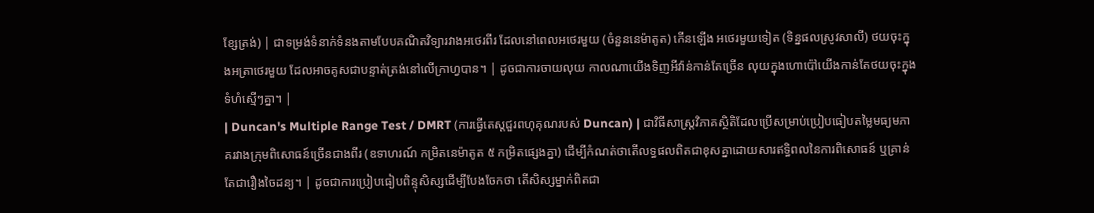ខ្សែត្រង់) | ជាទម្រង់ទំនាក់ទំនងតាមបែបគណិតវិទ្យារវាងអថេរពីរ ដែលនៅពេលអថេរមួយ (ចំនួននេម៉ាតូត) កើនឡើង អថេរមួយទៀត (ទិន្នផលស្រូវសាលី) ថយចុះក្នុងអត្រាថេរមួយ ដែលអាចគូសជាបន្ទាត់ត្រង់នៅលើក្រាហ្វបាន។ | ដូចជាការចាយលុយ កាលណាយើងទិញអីវ៉ាន់កាន់តែច្រើន លុយក្នុងហោប៉ៅយើងកាន់តែថយចុះក្នុងទំហំស្មើៗគ្នា។ |
| Duncan's Multiple Range Test / DMRT (ការធ្វើតេស្តជួរពហុគុណរបស់ Duncan) | ជាវិធីសាស្ត្រវិភាគស្ថិតិដែលប្រើសម្រាប់ប្រៀបធៀបតម្លៃមធ្យមភាគរវាងក្រុមពិសោធន៍ច្រើនជាងពីរ (ឧទាហរណ៍ កម្រិតនេម៉ាតូត ៥ កម្រិតផ្សេងគ្នា) ដើម្បីកំណត់ថាតើលទ្ធផលពិតជាខុសគ្នាដោយសារឥទ្ធិពលនៃការពិសោធន៍ ឬគ្រាន់តែជារឿងចៃដន្យ។ | ដូចជាការប្រៀបធៀបពិន្ទុសិស្សដើម្បីបែងចែកថា តើសិស្សម្នាក់ពិតជា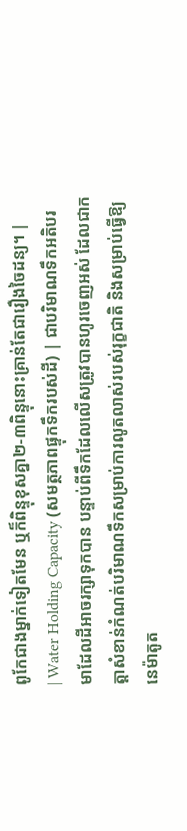ពូកែជាងម្នាក់ទៀតមែន ឬក៏ពិន្ទុខុសគ្នា២-៣ពិន្ទុនោះគ្រាន់តែជារឿងចៃដន្យ។ |
| Water Holding Capacity (សមត្ថភាពផ្ទុកទឹករបស់ដី) | ជាបរិមាណទឹកអតិបរមាដែលដីអាចរក្សាទុកបាន បន្ទាប់ពីទឹកដែលលើសត្រូវបានហូរចេញអស់ ដែលជាកត្តាសំខាន់កំណត់បរិមាណទឹកសម្រាប់ការលូតលាស់របស់រុក្ខជាតិ និងសម្រាប់ធ្វើឱ្យនេម៉ាតូត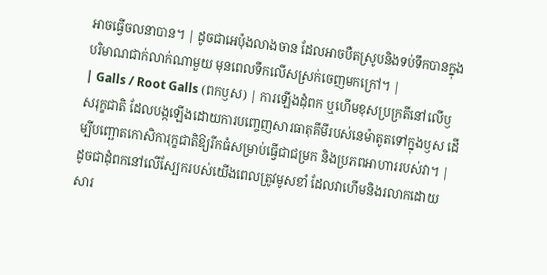អាចធ្វើចលនាបាន។ | ដូចជាអេប៉ុងលាងចាន ដែលអាចបឺតស្រូបនិងទប់ទឹកបានក្នុងបរិមាណជាក់លាក់ណាមួយ មុនពេលទឹកលើសស្រក់ចេញមកក្រៅ។ |
| Galls / Root Galls (ពកឫស) | ការឡើងដុំពក ឬហើមខុសប្រក្រតីនៅលើឫសរុក្ខជាតិ ដែលបង្កឡើងដោយការបញ្ចេញសារធាតុគីមីរបស់នេម៉ាតូតទៅក្នុងឫស ដើម្បីបញ្ឆោតកោសិការុក្ខជាតិឱ្យរីកធំសម្រាប់ធ្វើជាជម្រក និងប្រភពអាហាររបស់វា។ | ដូចជាដុំពកនៅលើស្បែករបស់យើងពេលត្រូវមូសខាំ ដែលវាហើមនិងរលាកដោយសារ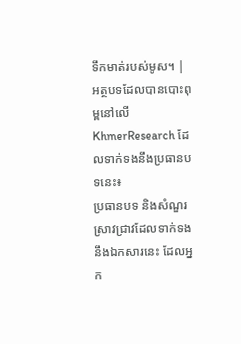ទឹកមាត់របស់មូស។ |
អត្ថបទដែលបានបោះពុម្ពនៅលើ KhmerResearch ដែលទាក់ទងនឹងប្រធានបទនេះ៖
ប្រធានបទ និងសំណួរស្រាវជ្រាវដែលទាក់ទងនឹងឯកសារនេះ ដែលអ្នក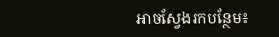អាចស្វែងរកបន្ថែម៖